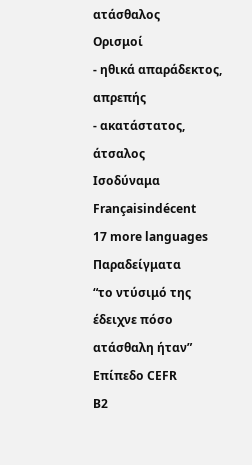ατάσθαλος
Ορισμοί
- ηθικά απαράδεκτος, απρεπής
- ακατάστατος, άτσαλος
Ισοδύναμα
Françaisindécent
17 more languages
Παραδείγματα
“το ντύσιμό της έδειχνε πόσο ατάσθαλη ήταν”
Επίπεδο CEFR
B2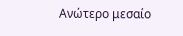Ανώτερο μεσαίο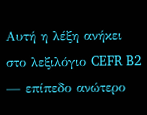Αυτή η λέξη ανήκει στο λεξιλόγιο CEFR B2 — επίπεδο ανώτερο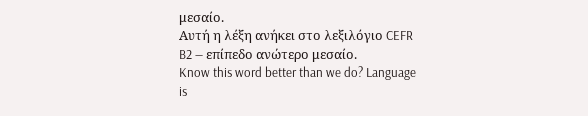μεσαίο.
Αυτή η λέξη ανήκει στο λεξιλόγιο CEFR B2 — επίπεδο ανώτερο μεσαίο.
Know this word better than we do? Language is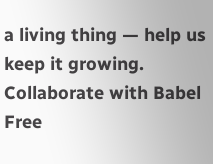a living thing — help us keep it growing. Collaborate with Babel Free